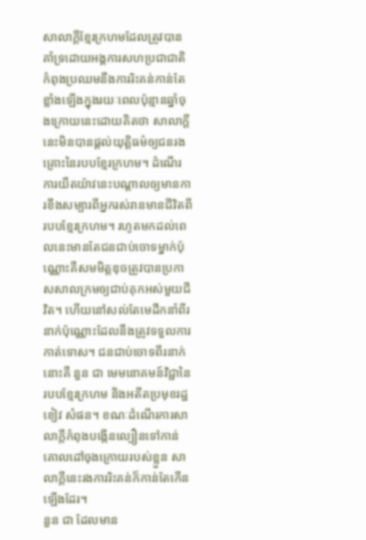សាលាក្តីខ្មែរក្រហមដែលត្រូវបានគាំទ្រដោយអង្គការសហប្រជាជាតិកំពុងប្រឈមនឹងការរិះគន់កាន់តែខ្លាំងឡើងក្នុងរយៈពេលប៉ុន្មានឆ្នាំចុងក្រោយនេះដោយគិតថា សាលាក្តីនេះមិនបានផ្តល់យុត្តិធម៌ឲ្យជនរងគ្រោះនៃរបបខ្មែរក្រហម។ ដំណើរការយឺតយ៉ាវនេះបណ្តាលឲ្យមានការខឹងសម្បារពីអ្នករស់រានមានជីវិតពីរបបខ្មែរក្រហម។ រហូតមកដល់ពេលនេះមានតែជនជាប់ចោទម្នាក់ប៉ុណ្ណោះគឺសមមិត្តឌុចត្រូវបានប្រកាសសាលក្រមឲ្យជាប់គុកអស់មួយជីវិត។ ហើយនៅសល់តែមេដឹកនាំពីរនាក់ប៉ុណ្ណោះដែលនឹងត្រូវទទួលការកាត់ទោស។ ជនជាប់ចោទពីរនាក់នោះគឺ នួន ជា មេមនោគមន៍វិជ្ជានៃរបបខ្មែរក្រហម និងអតីតប្រមុខរដ្ឋ ខៀវ សំផន។ ខណៈដំណើរការសាលាក្តីកំពុងបង្កើនល្បឿនទៅកាន់គោលដៅចុងក្រោយរបស់ខ្លួន សាលាក្តីនេះរងការរិះគន់ក៏កាន់តែកើនឡើងដែរ។
នួន ជា ដែលមាន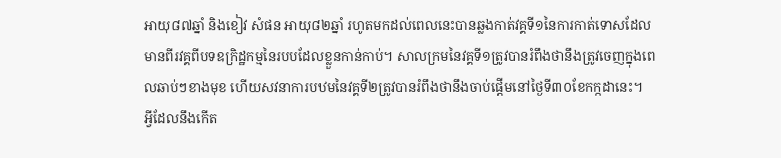អាយុ៨៧ឆ្នាំ និងខៀវ សំផន អាយុ៨២ឆ្នាំ រហូតមកដល់ពេលនេះបានឆ្លងកាត់វគ្គទី១នៃការកាត់ទោសដែលមានពីរវគ្គពីបទឧក្រិដ្ឋកម្មនៃរបបដែលខ្លួនកាន់កាប់។ សាលក្រមនៃវគ្គទី១ត្រូវបានរំពឹងថានឹងត្រូវចេញក្នុងពេលឆាប់ៗខាងមុខ ហើយសវនាការបឋមនៃវគ្គទី២ត្រូវបានរំពឹងថានឹងចាប់ផ្តើមនៅថ្ងៃទី៣០ខែកក្កដានេះ។
អ្វីដែលនឹងកើត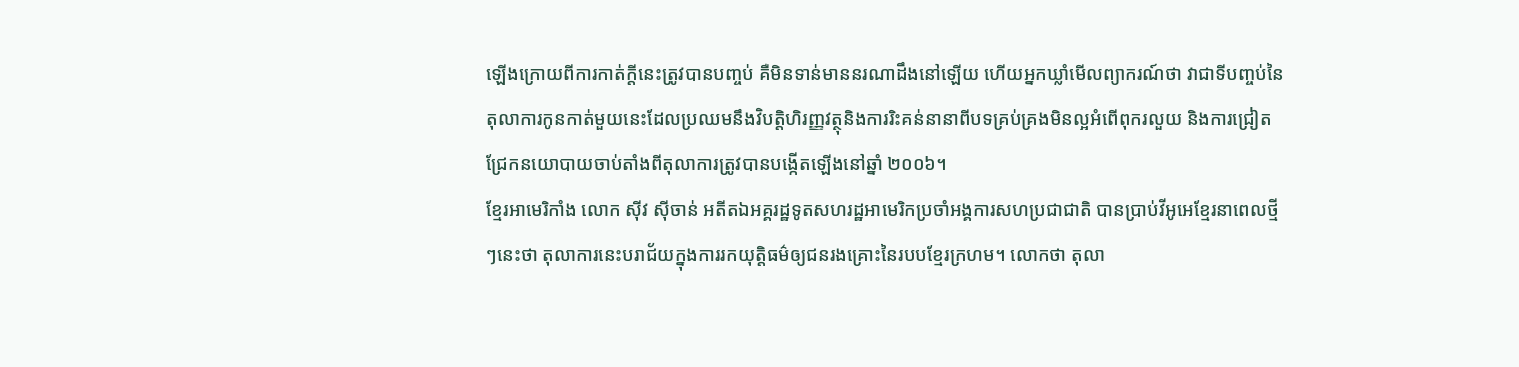ឡើងក្រោយពីការកាត់ក្តីនេះត្រូវបានបញ្ចប់ គឺមិនទាន់មាននរណាដឹងនៅឡើយ ហើយអ្នកឃ្លាំមើលព្យាករណ៍ថា វាជាទីបញ្ចប់នៃតុលាការកូនកាត់មួយនេះដែលប្រឈមនឹងវិបត្តិហិរញ្ញវត្ថុនិងការរិះគន់នានាពីបទគ្រប់គ្រងមិនល្អអំពើពុករលួយ និងការជ្រៀតជ្រែកនយោបាយចាប់តាំងពីតុលាការត្រូវបានបង្កើតឡើងនៅឆ្នាំ ២០០៦។
ខែ្មរអាមេរិកាំង លោក ស៊ីវ ស៊ីចាន់ អតីតឯអគ្គរដ្ឋទូតសហរដ្ឋអាមេរិកប្រចាំអង្គការសហប្រជាជាតិ បានប្រាប់វីអូអេខ្មែរនាពេលថ្មីៗនេះថា តុលាការនេះបរាជ័យក្នុងការរកយុត្តិធម៌ឲ្យជនរងគ្រោះនៃរបបខ្មែរក្រហម។ លោកថា តុលា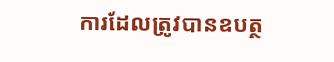ការដែលត្រូវបានឧបត្ថ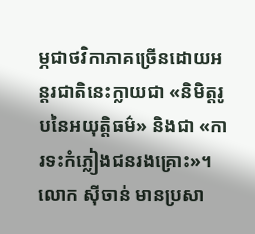ម្ភជាថវិកាភាគច្រើនដោយអន្តរជាតិនេះក្លាយជា «និមិត្តរូបនៃអយុត្តិធម៌» និងជា «ការទះកំភ្លៀងជនរងគ្រោះ»។ លោក ស៊ីចាន់ មានប្រសា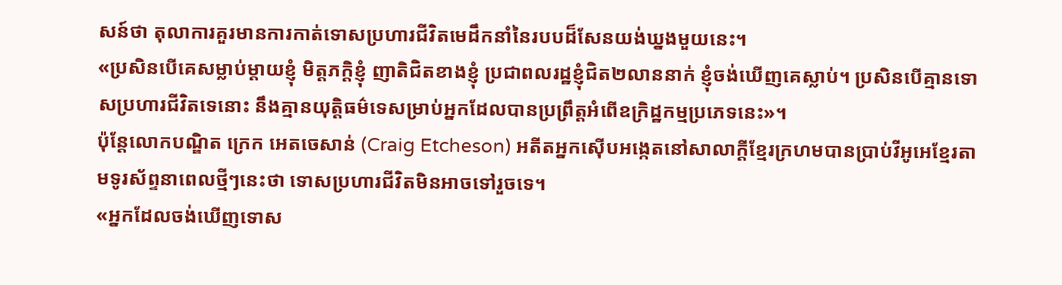សន៍ថា តុលាការគួរមានការកាត់ទោសប្រហារជីវិតមេដឹកនាំនៃរបបដ៏សែនយង់ឃ្នងមួយនេះ។
«ប្រសិនបើគេសម្លាប់ម្តាយខ្ញុំ មិត្តភក្តិខ្ញុំ ញាតិជិតខាងខ្ញុំ ប្រជាពលរដ្ឋខ្ញុំជិត២លាននាក់ ខ្ញុំចង់ឃើញគេស្លាប់។ ប្រសិនបើគ្មានទោសប្រហារជីវិតទេនោះ នឹងគ្មានយុត្តិធម៌ទេសម្រាប់អ្នកដែលបានប្រព្រឹត្តអំពើឧក្រិដ្ឋកម្មប្រភេទនេះ»។
ប៉ុន្តែលោកបណ្ឌិត ក្រេក អេតចេសាន់ (Craig Etcheson) អតីតអ្នកស៊ើបអង្កេតនៅសាលាក្តីខ្មែរក្រហមបានប្រាប់វីអូអេខ្មែរតាមទូរស័ព្ទនាពេលថ្មីៗនេះថា ទោសប្រហារជីវិតមិនអាចទៅរួចទេ។
«អ្នកដែលចង់ឃើញទោស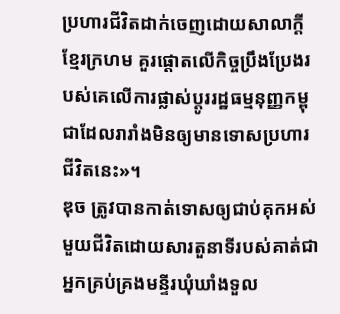ប្រហារជីវិតដាក់ចេញដោយសាលាក្តីខ្មែរក្រហម គួរផ្តោតលើកិច្ចប្រឹងប្រែងរបស់គេលើការផ្លាស់ប្តូររដ្ឋធម្មនុញ្ញកម្ពុជាដែលរារាំងមិនឲ្យមានទោសប្រហារជីវិតនេះ»។
ឌុច ត្រូវបានកាត់ទោសឲ្យជាប់គុកអស់មួយជីវិតដោយសារតួនាទីរបស់គាត់ជាអ្នកគ្រប់គ្រងមន្ទីរឃុំឃាំងទួល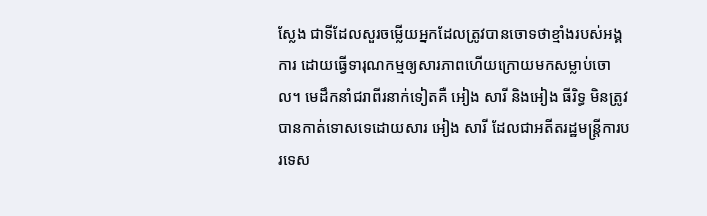ស្លែង ជាទីដែលសួរចម្លើយអ្នកដែលត្រូវបានចោទថាខ្មាំងរបស់អង្គការ ដោយធ្វើទារុណកម្មឲ្យសារភាពហើយក្រោយមកសម្លាប់ចោល។ មេដឹកនាំជរាពីរនាក់ទៀតគឺ អៀង សារី និងអៀង ធីរិទ្ធ មិនត្រូវបានកាត់ទោសទេដោយសារ អៀង សារី ដែលជាអតីតរដ្ឋមន្ត្រីការបរទេស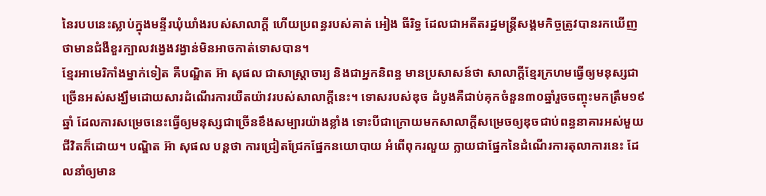នៃរបបនេះស្លាប់ក្នុងមន្ទីរឃុំឃាំងរបស់សាលាក្តី ហើយប្រពន្ធរបស់គាត់ អៀង ធីរិទ្ធ ដែលជាអតីតរដ្ឋមន្រ្តីសង្គមកិច្ចត្រូវបានរកឃើញថាមានជំងឺខួរក្បាលវង្វេងវង្វាន់មិនអាចកាត់ទោសបាន។
ខ្មែរអាមេរិកាំងម្នាក់ទៀត គឺបណ្ឌិត អ៊ា សុផល ជាសាស្រ្តាចារ្យ និងជាអ្នកនិពន្ធ មានប្រសាសន៍ថា សាលាក្តីខ្មែរក្រហមធ្វើឲ្យមនុស្សជាច្រើនអស់សង្ឃឹមដោយសារដំណើរការយឺតយ៉ាវរបស់សាលាក្តីនេះ។ ទោសរបស់ឌុច ដំបូងគឺជាប់គុកចំនួន៣០ឆ្នាំរួចចញ្ចុះមកត្រឹម១៩ឆ្នាំ ដែលការសម្រេចនេះធ្វើឲ្យមនុស្សជាច្រើនខឹងសម្បារយ៉ាងខ្លាំង ទោះបីជាក្រោយមកសាលាក្តីសម្រេចឲ្យឌុចជាប់ពន្ធនាគារអស់មួយជីវិតក៏ដោយ។ បណ្ឌិត អ៊ា សុផល បន្តថា ការជ្រៀតជ្រែកផ្នែកនយោបាយ អំពើពុករលួយ ក្លាយជាផ្នែកនៃដំណើរការតុលាការនេះ ដែលនាំឲ្យមាន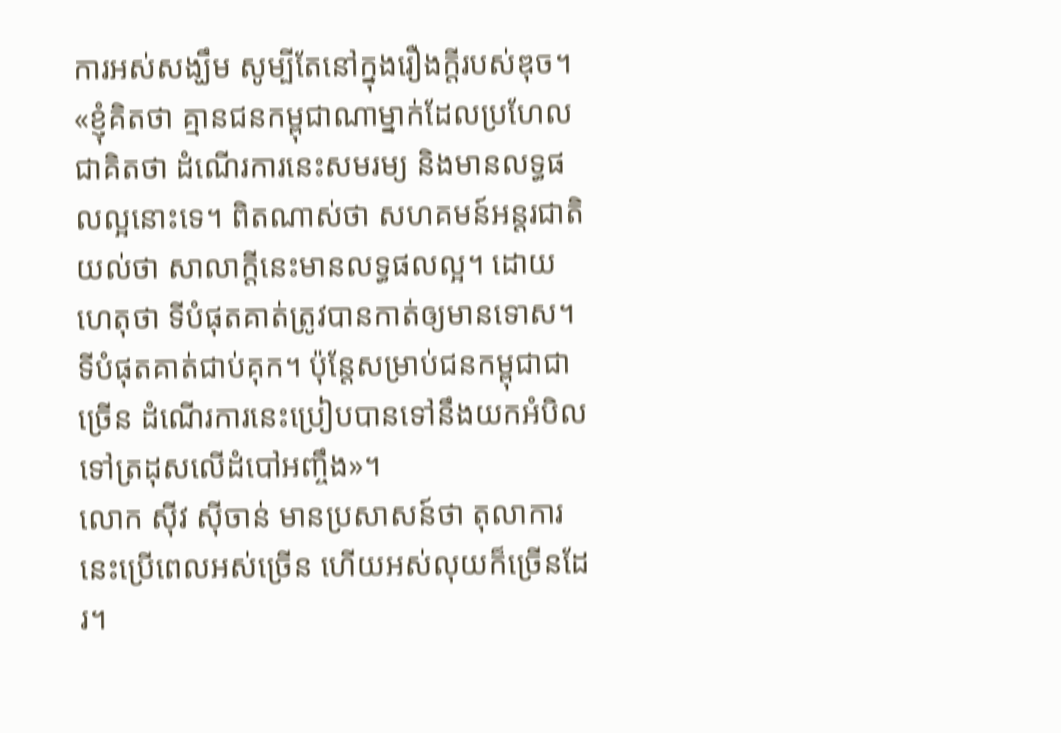ការអស់សង្ឃឹម សូម្បីតែនៅក្នុងរឿងក្តីរបស់ឌុច។
«ខ្ញុំគិតថា គ្មានជនកម្ពុជាណាម្នាក់ដែលប្រហែលជាគិតថា ដំណើរការនេះសមរម្យ និងមានលទ្ធផលល្អនោះទេ។ ពិតណាស់ថា សហគមន៍អន្តរជាតិយល់ថា សាលាក្តីនេះមានលទ្ធផលល្អ។ ដោយហេតុថា ទីបំផុតគាត់ត្រូវបានកាត់ឲ្យមានទោស។ ទីបំផុតគាត់ជាប់គុក។ ប៉ុន្តែសម្រាប់ជនកម្ពុជាជាច្រើន ដំណើរការនេះប្រៀបបានទៅនឹងយកអំបិលទៅត្រដុសលើដំបៅអញ្ចឹង»។
លោក ស៊ីវ ស៊ីចាន់ មានប្រសាសន៍ថា តុលាការនេះប្រើពេលអស់ច្រើន ហើយអស់លុយក៏ច្រើនដែរ។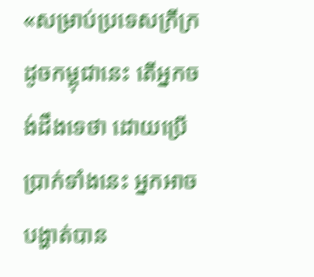«សម្រាប់ប្រទេសក្រីក្រដូចកម្ពុជានេះ តើអ្នកចង់ដឹងទេថា ដោយប្រើបា្រក់ទាំងនេះ អ្នកអាចបង្ហាត់បាន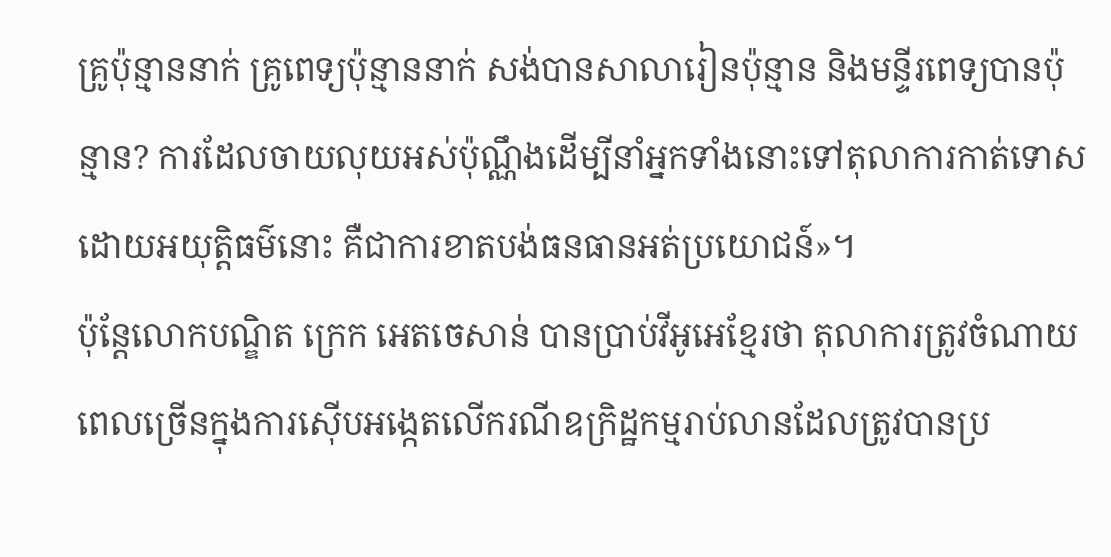គ្រូប៉ុន្មាននាក់ គ្រូពេទ្យប៉ុន្មាននាក់ សង់បានសាលារៀនប៉ុន្មាន និងមន្ទីរពេទ្យបានប៉ុន្មាន? ការដែលចាយលុយអស់ប៉ុណ្ណឹងដើម្បីនាំអ្នកទាំងនោះទៅតុលាការកាត់ទោសដោយអយុត្តិធម៌នោះ គឺជាការខាតបង់ធនធានអត់ប្រយោជន៍»។
ប៉ុន្តែលោកបណ្ឌិត ក្រេក អេតចេសាន់ បានប្រាប់វីអូអេខ្មែរថា តុលាការត្រូវចំណាយពេលច្រើនក្នុងការស៊ើបអង្កេតលើករណីឧក្រិដ្ឋកម្មរាប់លានដែលត្រូវបានប្រ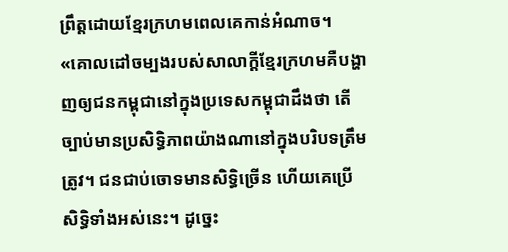ព្រឹត្តដោយខ្មែរក្រហមពេលគេកាន់អំណាច។
«គោលដៅចម្បងរបស់សាលាក្តីខ្មែរក្រហមគឺបង្ហាញឲ្យជនកម្ពុជានៅក្នុងប្រទេសកម្ពុជាដឹងថា តើច្បាប់មានប្រសិទ្ធិភាពយ៉ាងណានៅក្នុងបរិបទត្រឹមត្រូវ។ ជនជាប់ចោទមានសិទ្ធិច្រើន ហើយគេប្រើសិទ្ធិទាំងអស់នេះ។ ដូច្នេះ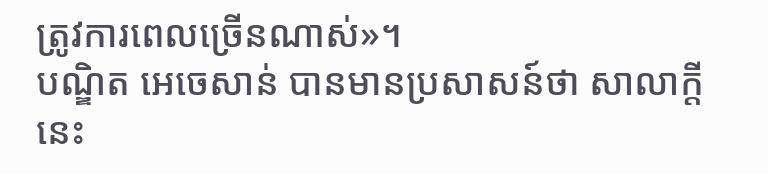ត្រូវការពេលច្រើនណាស់»។
បណ្ឌិត អេចេសាន់ បានមានប្រសាសន៍ថា សាលាក្តីនេះ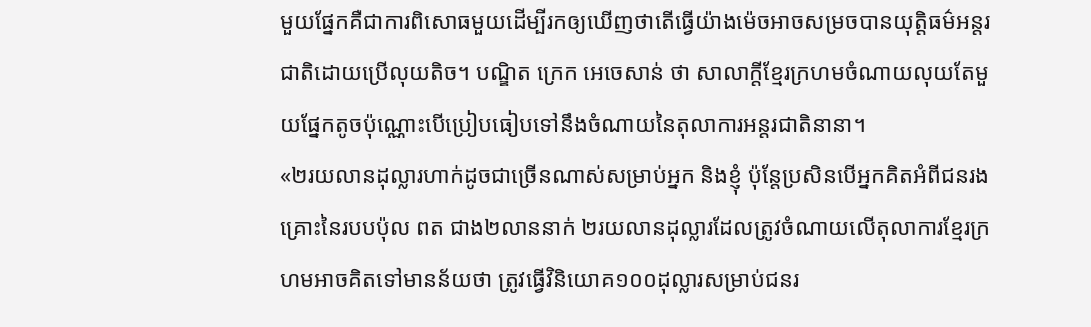មួយផ្នែកគឺជាការពិសោធមួយដើម្បីរកឲ្យឃើញថាតើធ្វើយ៉ាងម៉េចអាចសម្រចបានយុត្តិធម៌អន្តរជាតិដោយប្រើលុយតិច។ បណ្ឌិត ក្រេក អេចេសាន់ ថា សាលាក្តីខ្មែរក្រហមចំណាយលុយតែមួយផ្នែកតូចប៉ុណ្ណោះបើប្រៀបធៀបទៅនឹងចំណាយនៃតុលាការអន្តរជាតិនានា។
«២រយលានដុល្លារហាក់ដូចជាច្រើនណាស់សម្រាប់អ្នក និងខ្ញុំ ប៉ុន្តែប្រសិនបើអ្នកគិតអំពីជនរងគ្រោះនៃរបបប៉ុល ពត ជាង២លាននាក់ ២រយលានដុល្លារដែលត្រូវចំណាយលើតុលាការខ្មែរក្រហមអាចគិតទៅមានន័យថា ត្រូវធ្វើវិនិយោគ១០០ដុល្លារសម្រាប់ជនរ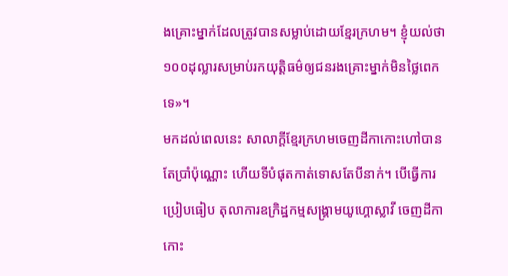ងគ្រោះម្នាក់ដែលត្រូវបានសម្លាប់ដោយខ្មែរក្រហម។ ខ្ញុំយល់ថា ១០០ដុល្លារសម្រាប់រកយុត្តិធម៌ឲ្យជនរងគ្រោះម្នាក់មិនថ្លៃពេកទេ»។
មកដល់ពេលនេះ សាលាក្តីខ្មែរក្រហមចេញដីកាកោះហៅបានតែប្រាំប៉ុណ្ណោះ ហើយទីបំផុតកាត់ទោសតែបីនាក់។ បើធ្វើការប្រៀបធៀប តុលាការឧក្រិដ្ឋកម្មសង្គ្រាមយូហ្គោស្លាវី ចេញដីកាកោះ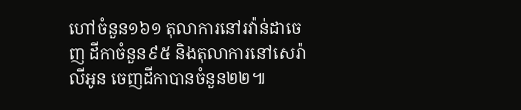ហៅចំនួន១៦១ តុលាការនៅរវ៉ាន់ដាចេញ ដីកាចំនួន៩៥ និងតុលាការនៅសេរ៉ាលីអូន ចេញដីកាបានចំនួន២២៕